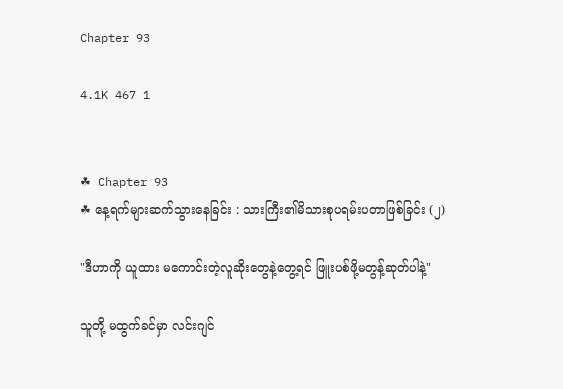Chapter 93

4.1K 467 1


☘ Chapter 93
☘ နေ့ရက်များဆက်သွားနေခြင်း : သားကြီး၏မိသားစုပရမ်းပတာဖြစ်ခြင်း (၂)

"ဒီဟာကို ယူထား မကောင်းတဲ့လူဆိုးတွေနဲ့တွေ့ရင် ဖြူးပစ်ဖို့မတွန့်ဆုတ်ပါနဲ့"

သူတို့ မထွက်ခင်မှာ လင်းဂျင်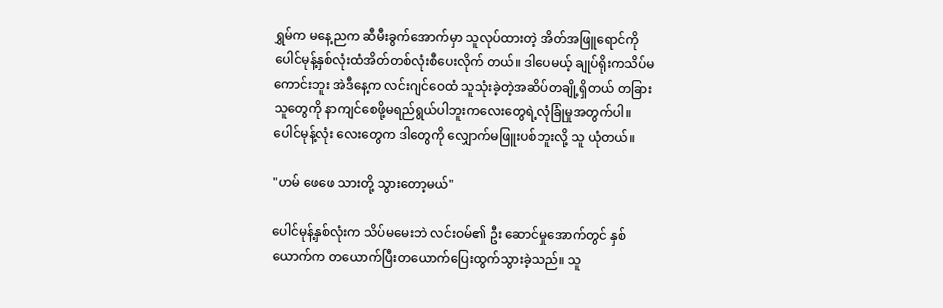ရွှမ်က မနေ့ညက ဆီမီးခွက်အောက်မှာ သူလုပ်ထားတဲ့ အိတ်အဖြူရောင်ကိုပေါင်မုန့်နှစ်လုံးထံအိတ်တစ်လုံးစီပေးလိုက် တယ်။ ဒါပေမယ့် ချုပ်ရိုးကသိပ်မကောင်းဘူး အဲဒီနေ့က လင်းဂျင်ဝေထံ သူသုံးခဲ့တဲ့အဆိပ်တချို့ရှိတယ် တခြားသူတွေကို နာကျင်စေဖို့မရည်ရွယ်ပါဘူးကလေးတွေရဲ့လုံခြုံမှုအတွက်ပါ။ပေါင်မုန့်လုံး လေးတွေက ဒါတွေကို လျှောက်မဖြူးပစ်ဘူးလို့ သူ ယုံတယ်။

"ဟမ် ဖေဖေ သားတို့ သွားတော့မယ်"

ပေါင်မုန့်နှစ်လုံးက သိပ်မမေးဘဲ လင်းဝမ်၏ ဦး ဆောင်မှုအောက်တွင် နှစ်ယောက်က တယောက်ပြီးတယောက်ပြေးထွက်သွားခဲ့သည်။ သူ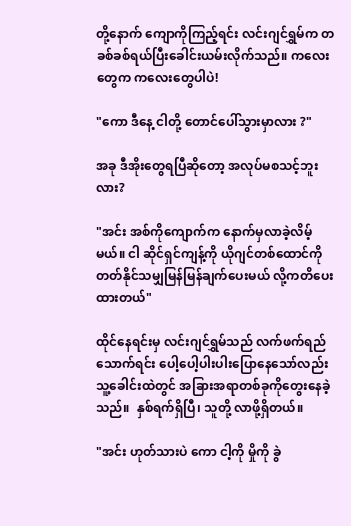တို့နောက် ကျောကိုကြည့်ရင်း လင်းဂျင်ရွှမ်က တခစ်ခစ်ရယ်ပြီးခေါင်းယမ်းလိုက်သည်။ ကလေးတွေက ကလေးတွေပါပဲ!

"ကော ဒီနေ့ ငါတို့ တောင်ပေါ်သွားမှာလား ?"

အခု ဒီအိုးတွေရပြီဆိုတော့ အလုပ်မစသင့်ဘူးလား?

"အင်း အစ်ကိုကျောက်က နောက်မှလာခဲ့လိမ့်မယ်။ ငါ ဆိုင်ရှင်ကျန့်ကို ယိုဂျင်တစ်ထောင်ကို တတ်နိုင်သမျှမြန်မြန်ချက်ပေးမယ် လို့ကတိပေးထားတယ်"

ထိုင်နေရင်းမှ လင်းဂျင်ရွှမ်သည် လက်ဖက်ရည်သောက်ရင်း ပေါ့ပေါ့ပါးပါးပြောနေသော်လည်း သူ့ခေါင်းထဲတွင် အခြားအရာတစ်ခုကိုတွေးနေခဲ့သည်။  နှစ်ရက်ရှိပြီ၊ သူတို့ လာဖို့ရှိတယ်။

"အင်း ဟုတ်သားပဲ ကော ငါ့ကို မှိုကို ခွဲ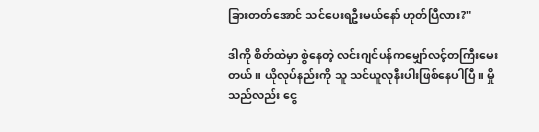ခြားတတ်အောင် သင်ပေးရဦးမယ်နော် ဟုတ်ပြီလား?"

ဒါကို စိတ်ထဲမှာ စွဲနေတဲ့ လင်းဂျင်ပန်ကမျှော်လင့်တကြီးမေးတယ်။ ယိုလုပ်နည်းကို သူ သင်ယူလုနီးပါးဖြစ်နေပါပြီ။ မှိုသည်လည်း ငွေ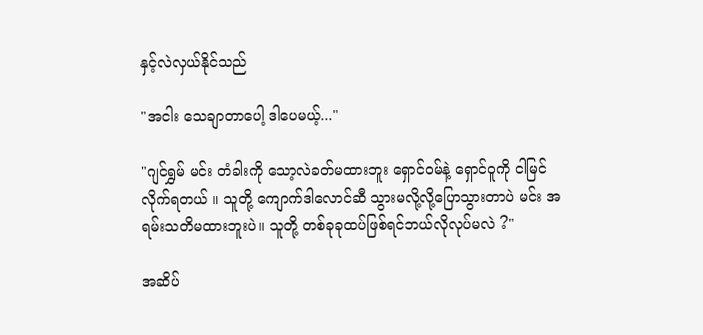နှင့်လဲလှယ်နိုင်သည်

"အငါး သေချာတာပေါ့ ဒါပေမယ့်..."

"ဂျင်ရွှမ် မင်း တံခါးကို သော့လဲခတ်မထားဘူး ရှောင်၀မ်နဲ့ ရှောင်ဝူကို ငါမြင်လိုက်ရတယ် ။ သူတို့ ကျောက်ဒါလောင်ဆီ သွားမလို့လို့ပြောသွားတာပဲ မင်း အရမ်းသတိမထားဘူးပဲ။ သူတို့ တစ်ခုခုထပ်ဖြစ်ရင်ဘယ်လိုလုပ်မလဲ ?"

အဆိပ်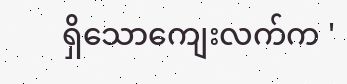ရှိသောကျေးလက်က '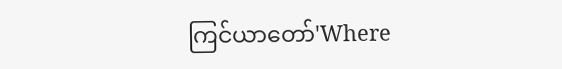ကြင်ယာတော်'Where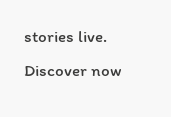stories live. Discover now